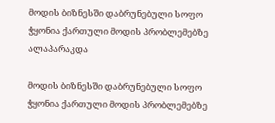მოდის ბიზნესში დაბრუნებული სოფო ჭყონია ქართული მოდის პრობლემებზე ალაპარაკდა

მოდის ბიზნესში დაბრუნებული სოფო ჭყონია ქართული მოდის პრობლემებზე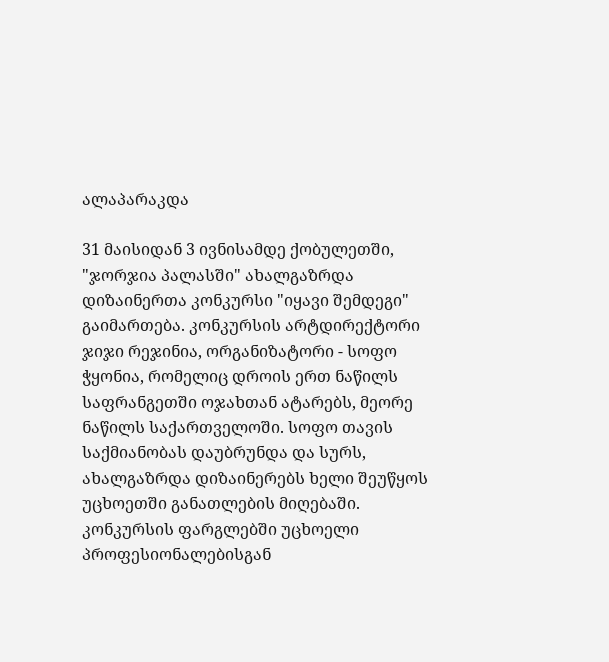ალაპარაკდა

31 მაისიდან 3 ივნისამდე ქობულეთში, "ჯორჯია პალასში" ახალგაზრდა დიზაინერთა კონკურსი "იყავი შემდეგი" გაიმართება. კონკურსის არტდირექტორი ჯიჯი რეჯინია, ორგანიზატორი - სოფო ჭყონია, რომელიც დროის ერთ ნაწილს საფრანგეთში ოჯახთან ატარებს, მეორე ნაწილს საქართველოში. სოფო თავის საქმიანობას დაუბრუნდა და სურს, ახალგაზრდა დიზაინერებს ხელი შეუწყოს უცხოეთში განათლების მიღებაში. კონკურსის ფარგლებში უცხოელი პროფესიონალებისგან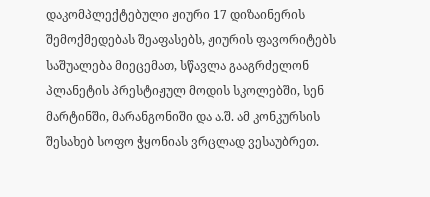დაკომპლექტებული ჟიური 17 დიზაინერის შემოქმედებას შეაფასებს, ჟიურის ფავორიტებს საშუალება მიეცემათ, სწავლა გააგრძელონ პლანეტის პრესტიჟულ მოდის სკოლებში, სენ მარტინში, მარანგონიში და ა.შ. ამ კონკურსის შესახებ სოფო ჭყონიას ვრცლად ვესაუბრეთ.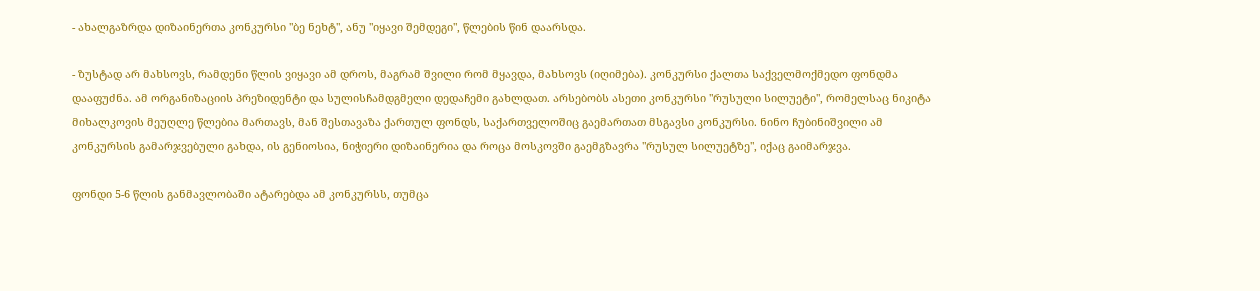- ახალგაზრდა დიზაინერთა კონკურსი "ბე ნეხტ", ანუ "იყავი შემდეგი", წლების წინ დაარსდა.

- ზუსტად არ მახსოვს, რამდენი წლის ვიყავი ამ დროს, მაგრამ შვილი რომ მყავდა, მახსოვს (იღიმება). კონკურსი ქალთა საქველმოქმედო ფონდმა დააფუძნა. ამ ორგანიზაციის პრეზიდენტი და სულისჩამდგმელი დედაჩემი გახლდათ. არსებობს ასეთი კონკურსი "რუსული სილუეტი", რომელსაც ნიკიტა მიხალკოვის მეუღლე წლებია მართავს, მან შესთავაზა ქართულ ფონდს, საქართველოშიც გაემართათ მსგავსი კონკურსი. ნინო ჩუბინიშვილი ამ კონკურსის გამარჯვებული გახდა, ის გენიოსია, ნიჭიერი დიზაინერია და როცა მოსკოვში გაემგზავრა "რუსულ სილუეტზე", იქაც გაიმარჯვა.

ფონდი 5-6 წლის განმავლობაში ატარებდა ამ კონკურსს, თუმცა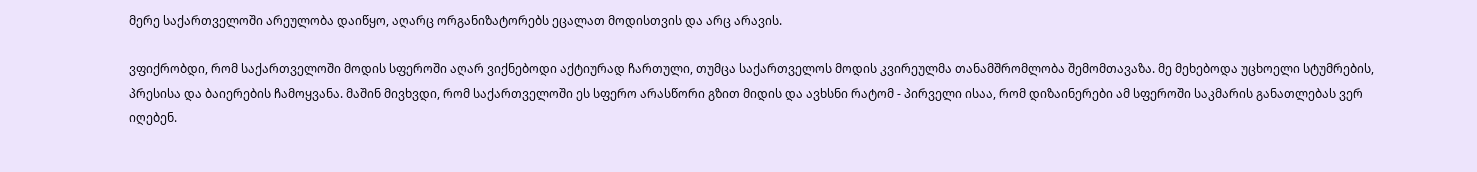მერე საქართველოში არეულობა დაიწყო, აღარც ორგანიზატორებს ეცალათ მოდისთვის და არც არავის.

ვფიქრობდი, რომ საქართველოში მოდის სფეროში აღარ ვიქნებოდი აქტიურად ჩართული, თუმცა საქართველოს მოდის კვირეულმა თანამშრომლობა შემომთავაზა. მე მეხებოდა უცხოელი სტუმრების, პრესისა და ბაიერების ჩამოყვანა. მაშინ მივხვდი, რომ საქართველოში ეს სფერო არასწორი გზით მიდის და ავხსნი რატომ - პირველი ისაა, რომ დიზაინერები ამ სფეროში საკმარის განათლებას ვერ იღებენ.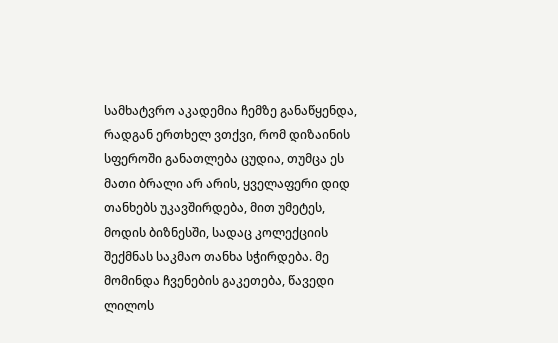სამხატვრო აკადემია ჩემზე განაწყენდა, რადგან ერთხელ ვთქვი, რომ დიზაინის სფეროში განათლება ცუდია, თუმცა ეს მათი ბრალი არ არის, ყველაფერი დიდ თანხებს უკავშირდება, მით უმეტეს, მოდის ბიზნესში, სადაც კოლექციის შექმნას საკმაო თანხა სჭირდება. მე მომინდა ჩვენების გაკეთება, წავედი ლილოს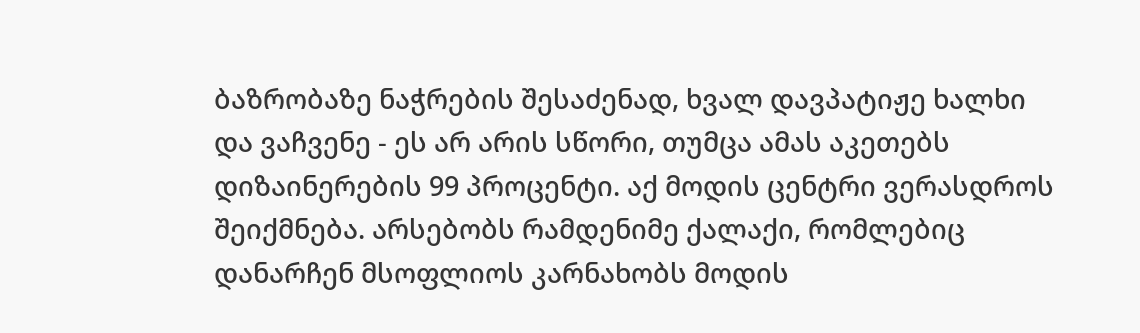ბაზრობაზე ნაჭრების შესაძენად, ხვალ დავპატიჟე ხალხი და ვაჩვენე - ეს არ არის სწორი, თუმცა ამას აკეთებს დიზაინერების 99 პროცენტი. აქ მოდის ცენტრი ვერასდროს შეიქმნება. არსებობს რამდენიმე ქალაქი, რომლებიც დანარჩენ მსოფლიოს კარნახობს მოდის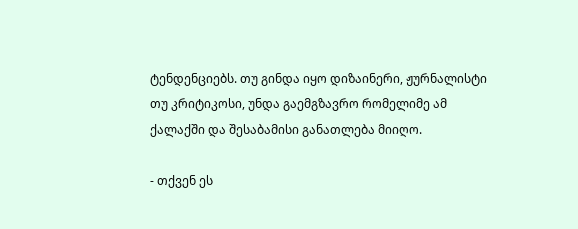ტენდენციებს. თუ გინდა იყო დიზაინერი, ჟურნალისტი თუ კრიტიკოსი, უნდა გაემგზავრო რომელიმე ამ ქალაქში და შესაბამისი განათლება მიიღო.

- თქვენ ეს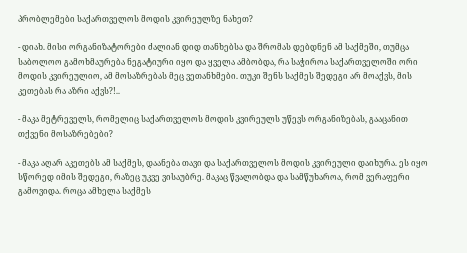პრობლემები საქართველოს მოდის კვირეულზე ნახეთ?

- დიახ. მისი ორგანიზატორები ძალიან დიდ თანხებსა და შრომას დებდნენ ამ საქმეში, თუმცა საბოლოო გამოხმაურება ნეგატიური იყო და ყველა ამბობდა, რა საჭიროა საქართველოში ორი მოდის კვირეულიო, ამ მოსაზრებას მეც ვეთანხმები. თუკი შენს საქმეს შედეგი არ მოაქვს, მის კეთებას რა აზრი აქვს?!..

- მაკა მეტრეველს, რომელიც საქართველოს მოდის კვირეულს უწევს ორგანიზებას, გააცანით თქვენი მოსაზრებები?

- მაკა აღარ აკეთებს ამ საქმეს, დაანება თავი და საქართველოს მოდის კვირეული დაიხურა. ეს იყო სწორედ იმის შედეგი, რაზეც უკვე ვისაუბრე. მაკაც წვალობდა და სამწუხაროა, რომ ვერაფერი გამოვიდა. როცა ამხელა საქმეს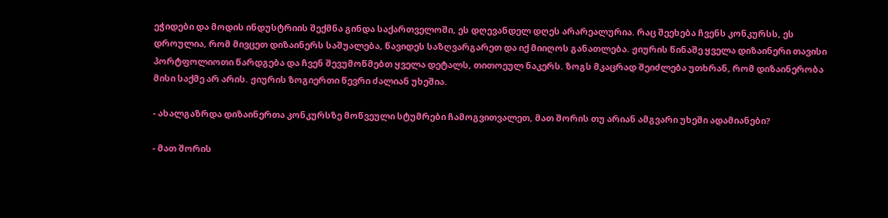ეჭიდები და მოდის ინდუსტრიის შექმნა გინდა საქართველოში, ეს დღევანდელ დღეს არარეალურია. რაც შეეხება ჩვენს კონკურსს, ეს დროულია, რომ მივცეთ დიზაინერს საშუალება, წავიდეს საზღვარგარეთ და იქ მიიღოს განათლება. ჟიურის წინაშე ყველა დიზაინერი თავისი პორტფოლიოთი წარდგება და ჩვენ შევუმოწმებთ ყველა დეტალს, თითოეულ ნაკერს. ზოგს მკაცრად შეიძლება უთხრან, რომ დიზაინერობა მისი საქმე არ არის. ჟიურის ზოგიერთი წევრი ძალიან უხეშია.

- ახალგაზრდა დიზაინერთა კონკურსზე მოწვეული სტუმრები ჩამოგვითვალეთ, მათ შორის თუ არიან ამგვარი უხეში ადამიანები?

- მათ შორის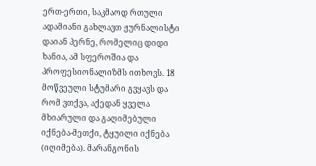ერთ-ერთი, საკმაოდ რთული ადამიანი გახლავთ ჟურნალისტი დაიან პერნე, რომელიც დიდი ხანია, ამ სფეროშია და პროფესიონალიზმს ითხოვს. 18 მოწვეული სტუმარი გვყავს და რომ ვთქვა, აქედან ყველა მხიარული და გაღიმებული იქნება-მეთქი, ტყუილი იქნება (იღიმება). მარანგონის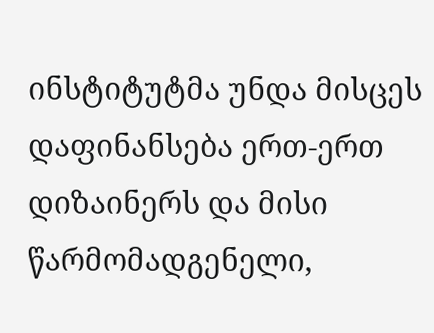ინსტიტუტმა უნდა მისცეს დაფინანსება ერთ-ერთ დიზაინერს და მისი წარმომადგენელი,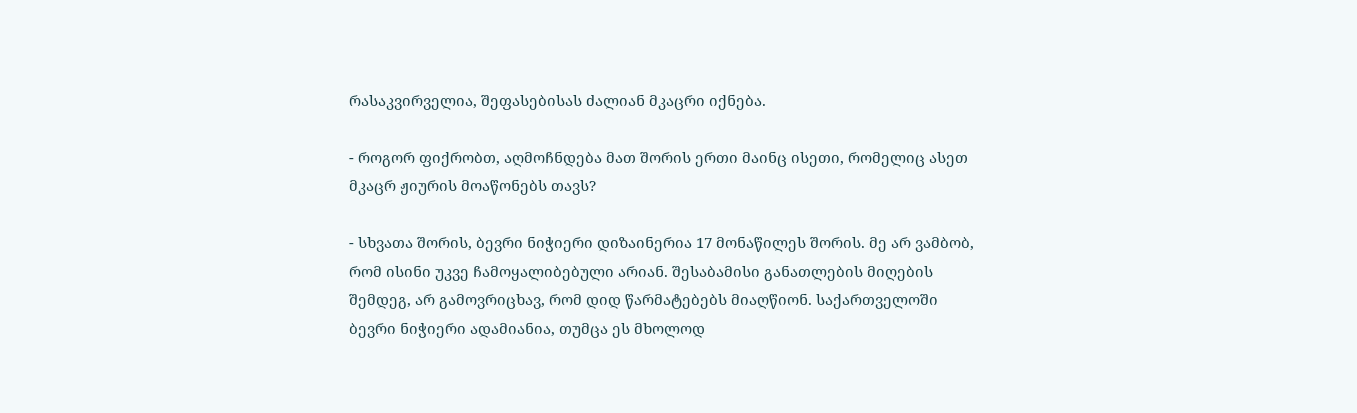რასაკვირველია, შეფასებისას ძალიან მკაცრი იქნება.

- როგორ ფიქრობთ, აღმოჩნდება მათ შორის ერთი მაინც ისეთი, რომელიც ასეთ მკაცრ ჟიურის მოაწონებს თავს?

- სხვათა შორის, ბევრი ნიჭიერი დიზაინერია 17 მონაწილეს შორის. მე არ ვამბობ, რომ ისინი უკვე ჩამოყალიბებული არიან. შესაბამისი განათლების მიღების შემდეგ, არ გამოვრიცხავ, რომ დიდ წარმატებებს მიაღწიონ. საქართველოში ბევრი ნიჭიერი ადამიანია, თუმცა ეს მხოლოდ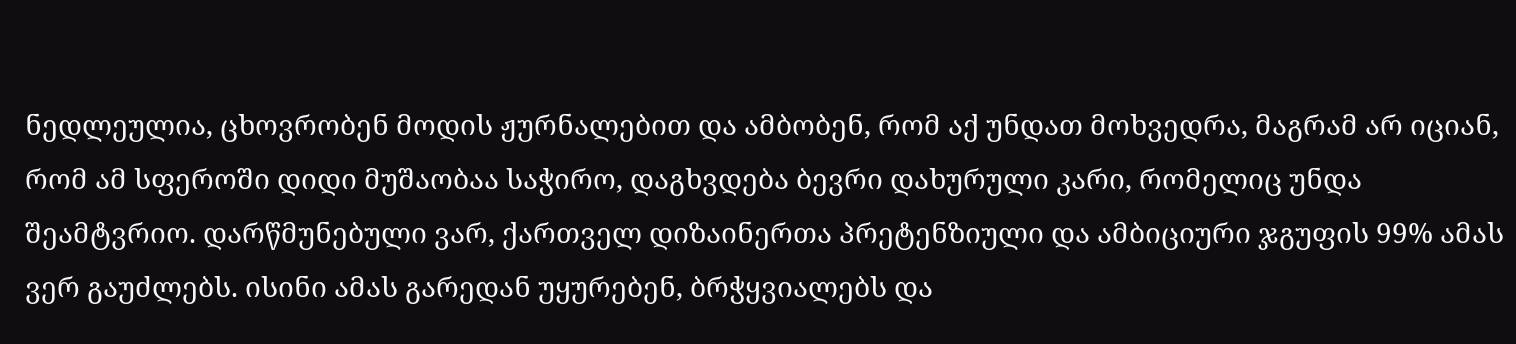ნედლეულია, ცხოვრობენ მოდის ჟურნალებით და ამბობენ, რომ აქ უნდათ მოხვედრა, მაგრამ არ იციან, რომ ამ სფეროში დიდი მუშაობაა საჭირო, დაგხვდება ბევრი დახურული კარი, რომელიც უნდა შეამტვრიო. დარწმუნებული ვარ, ქართველ დიზაინერთა პრეტენზიული და ამბიციური ჯგუფის 99% ამას ვერ გაუძლებს. ისინი ამას გარედან უყურებენ, ბრჭყვიალებს და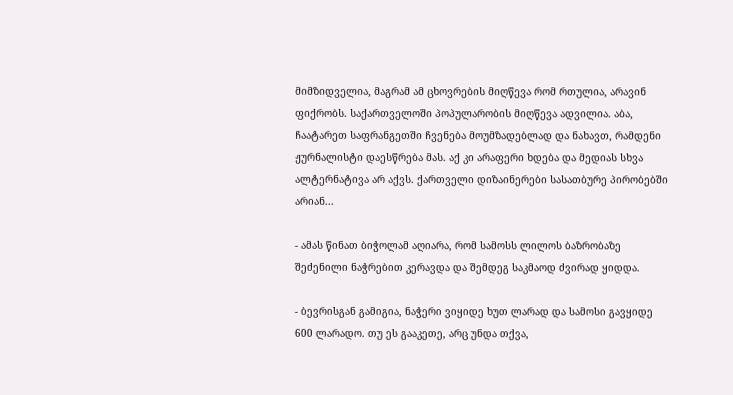მიმზიდველია, მაგრამ ამ ცხოვრების მიღწევა რომ რთულია, არავინ ფიქრობს. საქართველოში პოპულარობის მიღწევა ადვილია. აბა, ჩაატარეთ საფრანგეთში ჩვენება მოუმზადებლად და ნახავთ, რამდენი ჟურნალისტი დაესწრება მას. აქ კი არაფერი ხდება და მედიას სხვა ალტერნატივა არ აქვს. ქართველი დიზაინერები სასათბურე პირობებში არიან...

- ამას წინათ ბიჭოლამ აღიარა, რომ სამოსს ლილოს ბაზრობაზე შეძენილი ნაჭრებით კერავდა და შემდეგ საკმაოდ ძვირად ყიდდა.

- ბევრისგან გამიგია, ნაჭერი ვიყიდე ხუთ ლარად და სამოსი გავყიდე 600 ლარადო. თუ ეს გააკეთე, არც უნდა თქვა,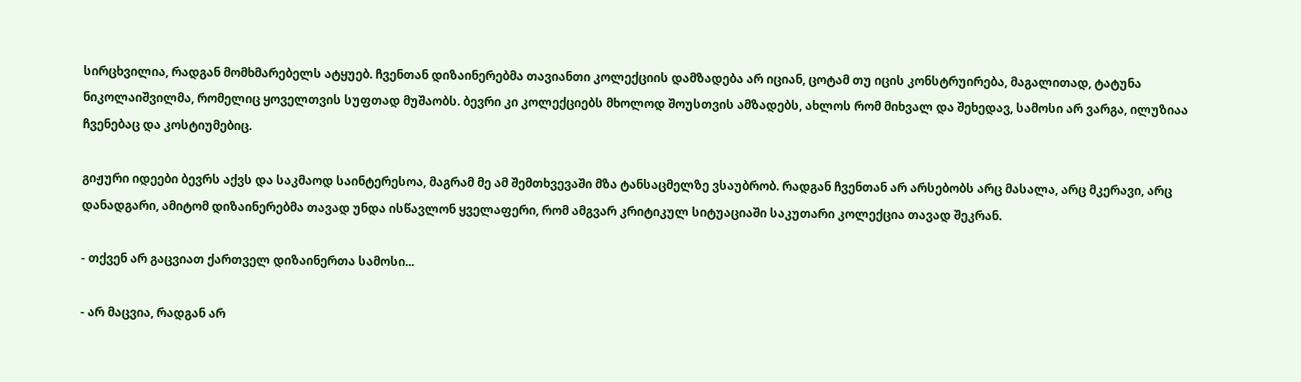სირცხვილია, რადგან მომხმარებელს ატყუებ. ჩვენთან დიზაინერებმა თავიანთი კოლექციის დამზადება არ იციან, ცოტამ თუ იცის კონსტრუირება, მაგალითად, ტატუნა ნიკოლაიშვილმა, რომელიც ყოველთვის სუფთად მუშაობს. ბევრი კი კოლექციებს მხოლოდ შოუსთვის ამზადებს, ახლოს რომ მიხვალ და შეხედავ, სამოსი არ ვარგა, ილუზიაა ჩვენებაც და კოსტიუმებიც.

გიჟური იდეები ბევრს აქვს და საკმაოდ საინტერესოა, მაგრამ მე ამ შემთხვევაში მზა ტანსაცმელზე ვსაუბრობ. რადგან ჩვენთან არ არსებობს არც მასალა, არც მკერავი, არც დანადგარი, ამიტომ დიზაინერებმა თავად უნდა ისწავლონ ყველაფერი, რომ ამგვარ კრიტიკულ სიტუაციაში საკუთარი კოლექცია თავად შეკრან.

- თქვენ არ გაცვიათ ქართველ დიზაინერთა სამოსი...

- არ მაცვია, რადგან არ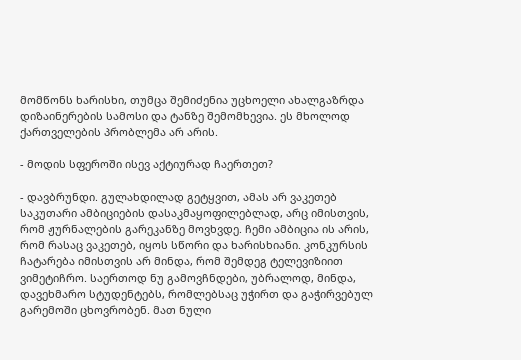მომწონს ხარისხი, თუმცა შემიძენია უცხოელი ახალგაზრდა დიზაინერების სამოსი და ტანზე შემომხევია. ეს მხოლოდ ქართველების პრობლემა არ არის.

- მოდის სფეროში ისევ აქტიურად ჩაერთეთ?

- დავბრუნდი. გულახდილად გეტყვით, ამას არ ვაკეთებ საკუთარი ამბიციების დასაკმაყოფილებლად, არც იმისთვის, რომ ჟურნალების გარეკანზე მოვხვდე. ჩემი ამბიცია ის არის, რომ რასაც ვაკეთებ, იყოს სწორი და ხარისხიანი. კონკურსის ჩატარება იმისთვის არ მინდა, რომ შემდეგ ტელევიზიით ვიმეტიჩრო. საერთოდ ნუ გამოვჩნდები, უბრალოდ, მინდა, დავეხმარო სტუდენტებს, რომლებსაც უჭირთ და გაჭირვებულ გარემოში ცხოვრობენ. მათ ნული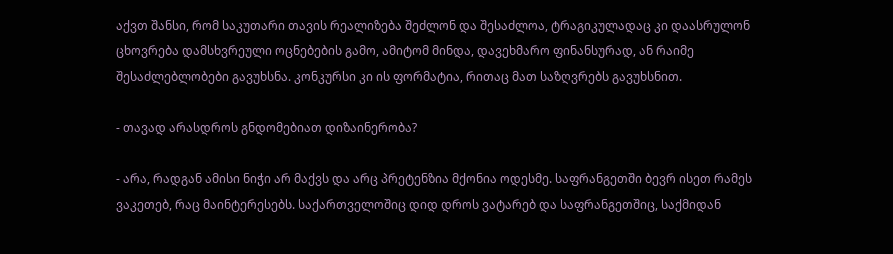აქვთ შანსი, რომ საკუთარი თავის რეალიზება შეძლონ და შესაძლოა, ტრაგიკულადაც კი დაასრულონ ცხოვრება დამსხვრეული ოცნებების გამო, ამიტომ მინდა, დავეხმარო ფინანსურად, ან რაიმე შესაძლებლობები გავუხსნა. კონკურსი კი ის ფორმატია, რითაც მათ საზღვრებს გავუხსნით.

- თავად არასდროს გნდომებიათ დიზაინერობა?

- არა, რადგან ამისი ნიჭი არ მაქვს და არც პრეტენზია მქონია ოდესმე. საფრანგეთში ბევრ ისეთ რამეს ვაკეთებ, რაც მაინტერესებს. საქართველოშიც დიდ დროს ვატარებ და საფრანგეთშიც, საქმიდან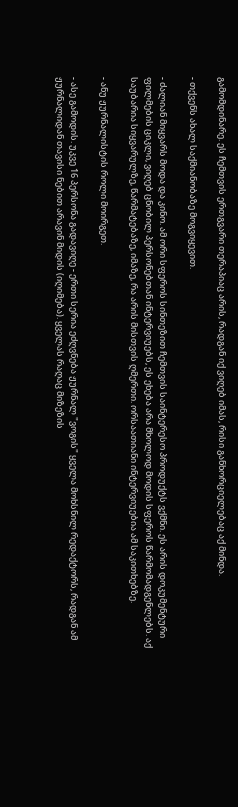გამომდინარე. ეს ჩემთვის ერთგვარი თერაპიაც არის, რადგან იქ ვიღებ იმას, რისი განხორციელებაც აქ მინდა.

- თქვენს ახალ საქმიანობაზე მოგვიყევით.

- ძალიან მიყვარს მოდა და კინო. ამ ორი სფეროს სინთეზით ჩემთვის საინტერესო პროდუქტს ვქმნი. ეს არის დოკუმენტური ფილმების ციკლი, ვიღებ ცნობილ პერსონებთან ინტერვიუებს, ეს ეხება არა მხოლოდ მოდის სფეროს წარმომადგენლებს. აქ საუბარია სიყვარულზე, წარმატებაზე, იმაზე, რა არის მისთვის ღმერთი. ორსაათიანი ინტერვიუებია ამ საკითხებზე.

- ანუ ჟურნალისტის როლი მოირგეთ.

- ასე გამოდის. უკვე 16 პერსონა გადავიღე - ერთი სერია ეძღვნება ჟურნალ "ვოგის" ყველა მოხსნილ რედაქტორს, რადგან ამ ჟურნალიდან თავისი ნებით არავინ მიდის (იღიმება). ყველას რაღაც მიზეზის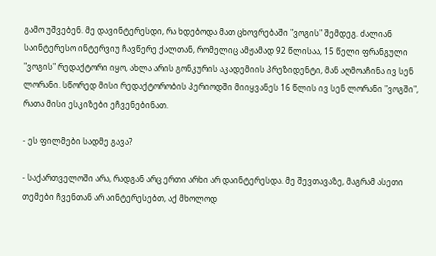გამო უშვებენ. მე დავინტერესდი, რა ხდებოდა მათ ცხოვრებაში "ვოგის" შემდეგ. ძალიან საინტერესო ინტერვიუ ჩავწერე ქალთან, რომელიც ამჟამად 92 წლისაა, 15 წელი ფრანგული "ვოგის" რედაქტორი იყო, ახლა არის გონკურის აკადემიის პრეზიდენტი, მან აღმოაჩინა ივ სენ ლორანი. სწორედ მისი რედაქტორობის პერიოდში მიიყვანეს 16 წლის ივ სენ ლორანი "ვოგში", რათა მისი ესკიზები ეჩვენებინათ.

- ეს ფილმები სადმე გავა?

- საქართველოში არა, რადგან არც ერთი არხი არ დაინტერესდა. მე შევთავაზე, მაგრამ ასეთი თემები ჩვენთან არ აინტერესებთ, აქ მხოლოდ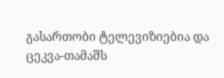გასართობი ტელევიზიებია და ცეკვა-თამაშს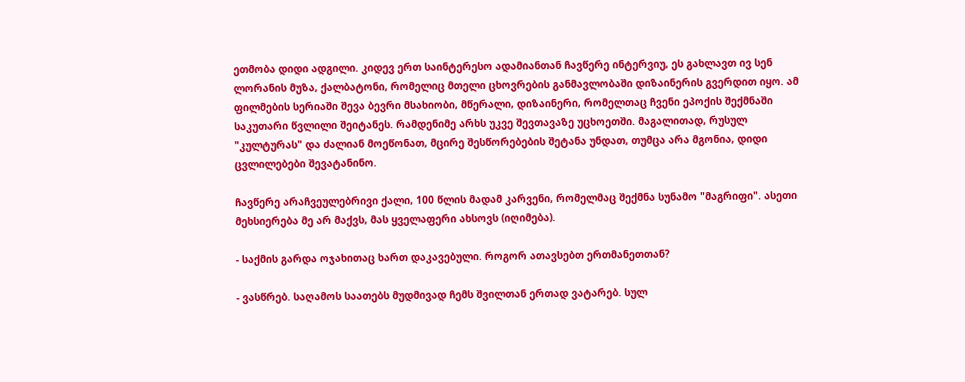ეთმობა დიდი ადგილი. კიდევ ერთ საინტერესო ადამიანთან ჩავწერე ინტერვიუ, ეს გახლავთ ივ სენ ლორანის მუზა, ქალბატონი, რომელიც მთელი ცხოვრების განმავლობაში დიზაინერის გვერდით იყო. ამ ფილმების სერიაში შევა ბევრი მსახიობი, მწერალი, დიზაინერი, რომელთაც ჩვენი ეპოქის შექმნაში საკუთარი წვლილი შეიტანეს. რამდენიმე არხს უკვე შევთავაზე უცხოეთში. მაგალითად, რუსულ "კულტურას" და ძალიან მოეწონათ, მცირე შესწორებების შეტანა უნდათ, თუმცა არა მგონია, დიდი ცვლილებები შევატანინო.

ჩავწერე არაჩვეულებრივი ქალი, 100 წლის მადამ კარვენი, რომელმაც შექმნა სუნამო "მაგრიფი". ასეთი მეხსიერება მე არ მაქვს, მას ყველაფერი ახსოვს (იღიმება).

- საქმის გარდა ოჯახითაც ხართ დაკავებული. როგორ ათავსებთ ერთმანეთთან?

- ვასწრებ. საღამოს საათებს მუდმივად ჩემს შვილთან ერთად ვატარებ. სულ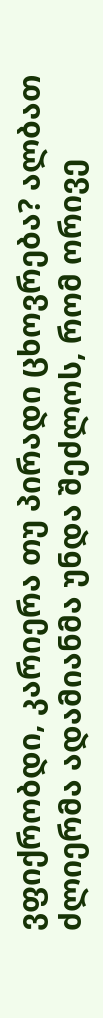ვფიქრობდი, კარიერა თუ პირადი ცხოვრება? ალბათ ძლიერმა ადამიანმა უნდა შეძლოს, რომ ორივე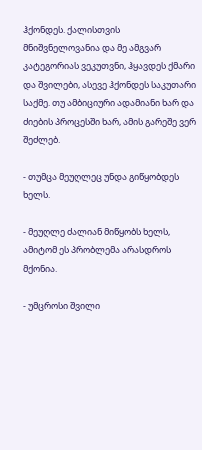ჰქონდეს. ქალისთვის მნიშვნელოვანია და მე ამგვარ კატეგორიას ვეკუთვნი, ჰყავდეს ქმარი და შვილები, ასევე ჰქონდეს საკუთარი საქმე. თუ ამბიციური ადამიანი ხარ და ძიების პროცესში ხარ, ამის გარეშე ვერ შეძლებ.

- თუმცა მეუღლეც უნდა გიწყობდეს ხელს.

- მეუღლე ძალიან მიწყობს ხელს, ამიტომ ეს პრობლემა არასდროს მქონია.

- უმცროსი შვილი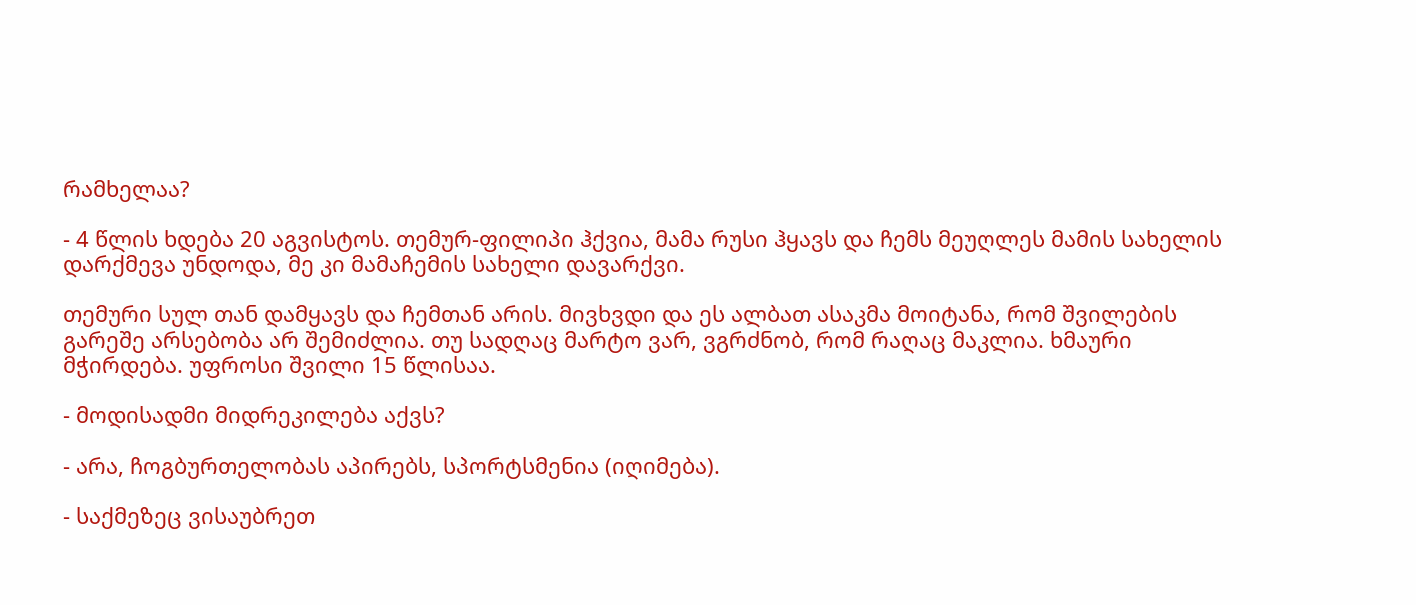რამხელაა?

- 4 წლის ხდება 20 აგვისტოს. თემურ-ფილიპი ჰქვია, მამა რუსი ჰყავს და ჩემს მეუღლეს მამის სახელის დარქმევა უნდოდა, მე კი მამაჩემის სახელი დავარქვი.

თემური სულ თან დამყავს და ჩემთან არის. მივხვდი და ეს ალბათ ასაკმა მოიტანა, რომ შვილების გარეშე არსებობა არ შემიძლია. თუ სადღაც მარტო ვარ, ვგრძნობ, რომ რაღაც მაკლია. ხმაური მჭირდება. უფროსი შვილი 15 წლისაა.

- მოდისადმი მიდრეკილება აქვს?

- არა, ჩოგბურთელობას აპირებს, სპორტსმენია (იღიმება).

- საქმეზეც ვისაუბრეთ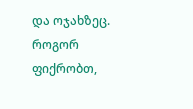და ოჯახზეც. როგორ ფიქრობთ,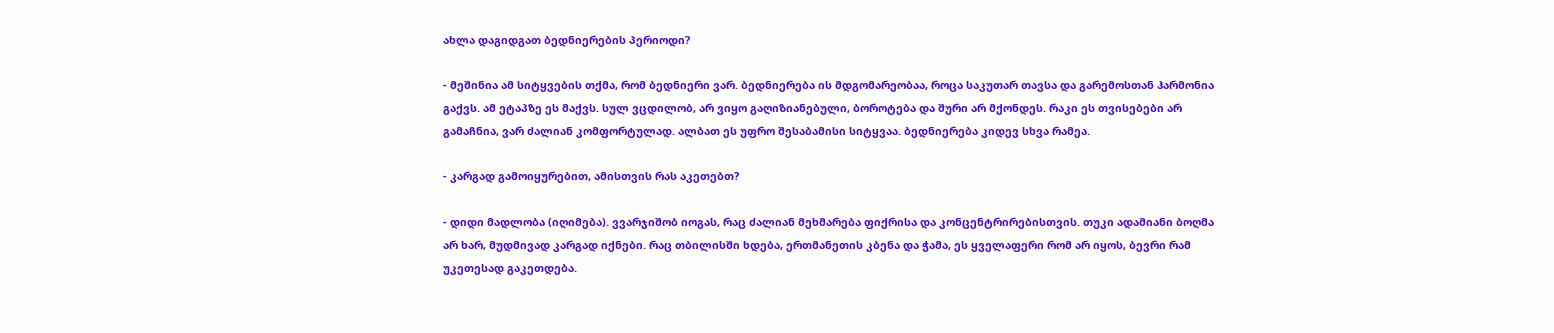ახლა დაგიდგათ ბედნიერების პერიოდი?

- მეშინია ამ სიტყვების თქმა, რომ ბედნიერი ვარ. ბედნიერება ის მდგომარეობაა, როცა საკუთარ თავსა და გარემოსთან ჰარმონია გაქვს. ამ ეტაპზე ეს მაქვს. სულ ვცდილობ, არ ვიყო გაღიზიანებული, ბოროტება და შური არ მქონდეს. რაკი ეს თვისებები არ გამაჩნია, ვარ ძალიან კომფორტულად. ალბათ ეს უფრო შესაბამისი სიტყვაა. ბედნიერება კიდევ სხვა რამეა.

- კარგად გამოიყურებით, ამისთვის რას აკეთებთ?

- დიდი მადლობა (იღიმება). ვვარჯიშობ იოგას, რაც ძალიან მეხმარება ფიქრისა და კონცენტრირებისთვის. თუკი ადამიანი ბოღმა არ ხარ, მუდმივად კარგად იქნები. რაც თბილისში ხდება, ერთმანეთის კბენა და ჭამა, ეს ყველაფერი რომ არ იყოს, ბევრი რამ უკეთესად გაკეთდება.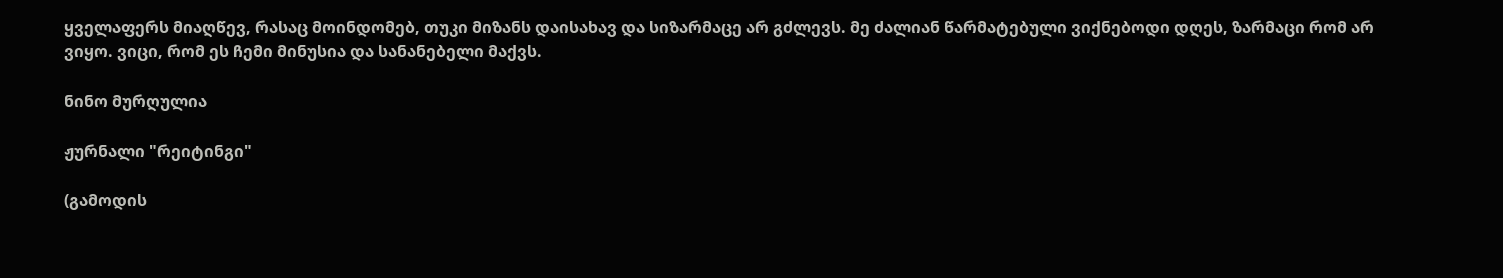ყველაფერს მიაღწევ, რასაც მოინდომებ, თუკი მიზანს დაისახავ და სიზარმაცე არ გძლევს. მე ძალიან წარმატებული ვიქნებოდი დღეს, ზარმაცი რომ არ ვიყო. ვიცი, რომ ეს ჩემი მინუსია და სანანებელი მაქვს.

ნინო მურღულია

ჟურნალი "რეიტინგი"

(გამოდის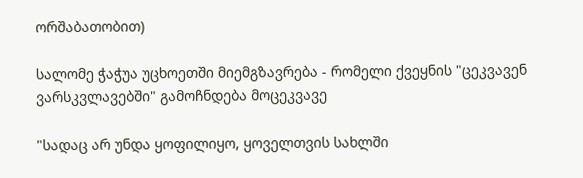ორშაბათობით)

სალომე ჭაჭუა უცხოეთში მიემგზავრება - რომელი ქვეყნის "ცეკვავენ ვარსკვლავებში" გამოჩნდება მოცეკვავე

"სადაც არ უნდა ყოფილიყო, ყოველთვის სახლში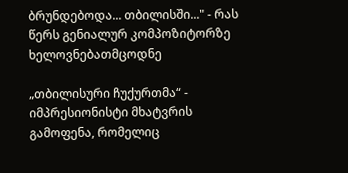ბრუნდებოდა... თბილისში..." - რას წერს გენიალურ კომპოზიტორზე ხელოვნებათმცოდნე

„თბილისური ჩუქურთმა“ - იმპრესიონისტი მხატვრის გამოფენა, რომელიც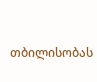თბილისობას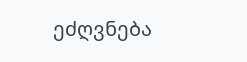ეძღვნება